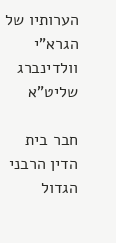הערותיו של הגרא"י וולדינברג שליט"א

חבר בית הדין הרבני הגדול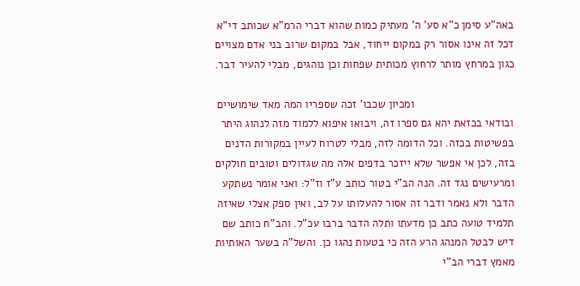באה"ע סימן כ"א סע' ה' מעתיק כמות שהוא דברי הרמ"א שכותב די"א דכל זה אינו אסור רק במקום ייחוד, אבל במקום שרוב בני אדם מצויים כגון במרחץ מותר לרחוץ מכותית שפחות וכן נוהגים, מבלי להעיר דבר.

                                ומכיון שכבו' זכה שספריו המה מאד שימושיים ובודאי בכזאת יהא גם ספרו זה, ויבואו איפוא ללמוד מזה לנהוג היתר בפשיטות בכזה. וכל הדומה לזה, מבלי לטרוח לעיין במקורות הדנים בזה, לכן אי אפשר שלא ייזכר בדפים אלה מה שגדולים וטובים חולקים ומרעישים נגד זה. הנה הב"י בטור כותב ע"ז וז"ל: ואני אומר נשתקע הדבר ולא נאמר ודבר זה אסור להעלותו על לב, ואין ספק אצלי שאיזה תלמיד טועה כתב כן מדעתו ותלה הדבר ברבו עכ"ל. והב"ח כותב שם דיש לבטל המנהג הרע הזה כי בטעות נהגו כן. והשל"ה בשער האותיות מאמץ דברי הב"י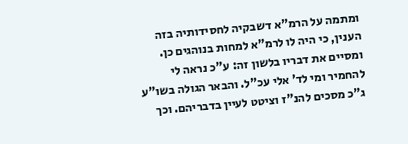ומתמה על הרמ"א דשבקיה לחסידותיה בזה הענין, כי היה לו לרמ"א למחות בנוהגים כן. ומסיים את דבריו בלשון זה: ע"כ נראה לי להחמיר ומי לד' אלי עכ"ל. והבאר הגולה בשו"ע ג"כ מסכים להנ"ז וציטט לעיין בדבריהם. וכך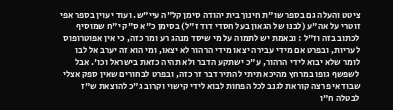ציטט והעלה גם בספר שו"ת חינוך בית יהודה סימן קל"ה עיי"ש. ועוד יעוין בספר אפי זוטרי על אה"ע (לבנו של הגאון בעל חסדי דוד ז"ל) בסימן כ"א ס"ק י"ח שמוסיף לכתוב בזה וז"ל : ובאמת יש לתמוה על מי שיסד מנהג רע ומר כזה, כי אין אפוטרופוס לעריות, ובפרט אם מידי עבירה יצאו מידי הרהור לא יצאו, ומי הוא זה יערב אל לבו לומר שלא יבוא לידי הרהור, ע"כ ישתקע הדבר ולא תהיה כזאת בישראל וכו'. אבל לשפשף גופו במרחץ מהיכא תיתי להתיר דבר זר כזה, ובפרט לבחורים שאין ספק אצלי שבודאי פרצה קוראת לגנב לכל הפחות לבוא לידי קישוי וקרוב ג"כ להוצאת ש"ז לבטלה ח"ו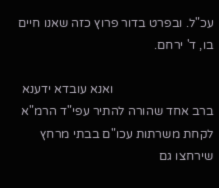עכ"ל. ובפרט בדור פרוץ כזה שאנו חיים בו, ד' ירחם.

                                ואנא עובדא ידענא ברב אחד שהורה להתיר עפי"ד הרמ"א לקחת משרתות עכו"ם בבתי מרחץ שירחצו גם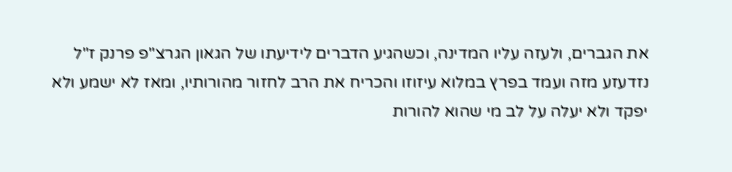את הגברים, ולעזה עליו המדינה, וכשהגיע הדברים לידיעתו של הגאון הגרצ"פ פרנק ז"ל נזדעזע מזה ועמד בפרץ במלוא עיזוזו והכריח את הרב לחזור מהורותיו, ומאז לא ישמע ולא יפקד ולא יעלה על לב מי שהוא להורות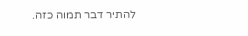להתיר דבר תמוה כזה.